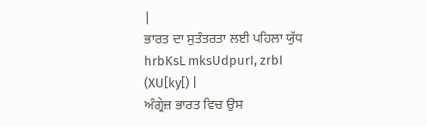|
ਭਾਰਤ ਦਾ ਸੁਤੰਤਰਤਾ ਲਈ ਪਹਿਲਾ ਯੁੱਧ
hrbKsL mksUdpurI, zrbI (XU[ky[) |
ਅੰਗ੍ਰੇਜ਼ ਭਾਰਤ ਵਿਚ ਉਸ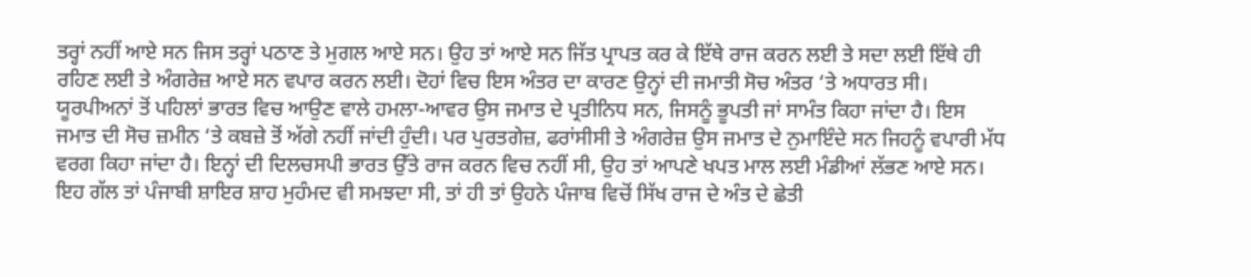ਤਰ੍ਹਾਂ ਨਹੀਂ ਆਏ ਸਨ ਜਿਸ ਤਰ੍ਹਾਂ ਪਠਾਣ ਤੇ ਮੁਗਲ ਆਏ ਸਨ। ਉਹ ਤਾਂ ਆਏ ਸਨ ਜਿੱਤ ਪ੍ਰਾਪਤ ਕਰ ਕੇ ਇੱਥੇ ਰਾਜ ਕਰਨ ਲਈ ਤੇ ਸਦਾ ਲਈ ਇੱਥੇ ਹੀ ਰਹਿਣ ਲਈ ਤੇ ਅੰਗਰੇਜ਼ ਆਏ ਸਨ ਵਪਾਰ ਕਰਨ ਲਈ। ਦੋਹਾਂ ਵਿਚ ਇਸ ਅੰਤਰ ਦਾ ਕਾਰਣ ਉਨ੍ਹਾਂ ਦੀ ਜਮਾਤੀ ਸੋਚ ਅੰਤਰ ‘ਤੇ ਅਧਾਰਤ ਸੀ। ਯੂਰਪੀਅਨਾਂ ਤੋਂ ਪਹਿਲਾਂ ਭਾਰਤ ਵਿਚ ਆਉਣ ਵਾਲੇ ਹਮਲਾ-ਆਵਰ ਉਸ ਜਮਾਤ ਦੇ ਪ੍ਰਤੀਨਿਧ ਸਨ, ਜਿਸਨੂੰ ਭੂਪਤੀ ਜਾਂ ਸਾਮੰਤ ਕਿਹਾ ਜਾਂਦਾ ਹੈ। ਇਸ ਜਮਾਤ ਦੀ ਸੋਚ ਜ਼ਮੀਨ ‘ਤੇ ਕਬਜ਼ੇ ਤੋਂ ਅੱਗੇ ਨਹੀਂ ਜਾਂਦੀ ਹੁੰਦੀ। ਪਰ ਪੁਰਤਗੇਜ਼, ਫਰਾਂਸੀਸੀ ਤੇ ਅੰਗਰੇਜ਼ ਉਸ ਜਮਾਤ ਦੇ ਨੁਮਾਇੰਦੇ ਸਨ ਜਿਹਨੂੰ ਵਪਾਰੀ ਮੱਧ ਵਰਗ ਕਿਹਾ ਜਾਂਦਾ ਹੈ। ਇਨ੍ਹਾਂ ਦੀ ਦਿਲਚਸਪੀ ਭਾਰਤ ਉੱਤੇ ਰਾਜ ਕਰਨ ਵਿਚ ਨਹੀਂ ਸੀ, ਉਹ ਤਾਂ ਆਪਣੇ ਖਪਤ ਮਾਲ ਲਈ ਮੰਡੀਆਂ ਲੱਭਣ ਆਏ ਸਨ। ਇਹ ਗੱਲ ਤਾਂ ਪੰਜਾਬੀ ਸ਼ਾਇਰ ਸ਼ਾਹ ਮੁਹੰਮਦ ਵੀ ਸਮਝਦਾ ਸੀ, ਤਾਂ ਹੀ ਤਾਂ ਉਹਨੇ ਪੰਜਾਬ ਵਿਚੋਂ ਸਿੱਖ ਰਾਜ ਦੇ ਅੰਤ ਦੇ ਛੇਤੀ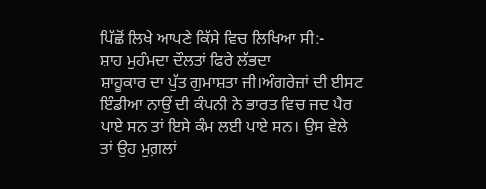ਪਿੱਛੋਂ ਲਿਖੇ ਆਪਣੇ ਕਿੱਸੇ ਵਿਚ ਲਿਖਿਆ ਸੀ:-
ਸ਼ਾਹ ਮੁਹੰਮਦਾ ਦੌਲਤਾਂ ਫਿਰੇ ਲੱਭਦਾ
ਸ਼ਾਹੂਕਾਰ ਦਾ ਪੁੱਤ ਗੁਮਾਸ਼ਤਾ ਜੀ।ਅੰਗਰੇਜ਼ਾਂ ਦੀ ਈਸਟ ਇੰਡੀਆ ਨਾਉਂ ਦੀ ਕੰਪਨੀ ਨੇ ਭਾਰਤ ਵਿਚ ਜਦ ਪੈਰ ਪਾਏ ਸਨ ਤਾਂ ਇਸੇ ਕੰਮ ਲਈ ਪਾਏ ਸਨ। ਉਸ ਵੇਲੇ ਤਾਂ ਉਹ ਮੁਗ਼ਲਾਂ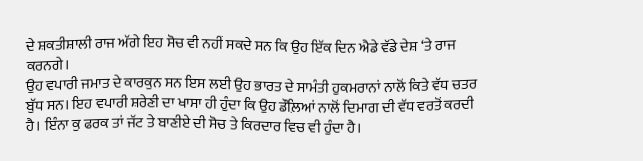ਦੇ ਸ਼ਕਤੀਸ਼ਾਲੀ ਰਾਜ ਅੱਗੇ ਇਹ ਸੋਚ ਵੀ ਨਹੀਂ ਸਕਦੇ ਸਨ ਕਿ ਉਹ ਇੱਕ ਦਿਨ ਐਡੇ ਵੱਡੇ ਦੇਸ਼ ‘ਤੇ ਰਾਜ ਕਰਨਗੇ।
ਉਹ ਵਪਾਰੀ ਜਮਾਤ ਦੇ ਕਾਰਕੁਨ ਸਨ ਇਸ ਲਈ ਉਹ ਭਾਰਤ ਦੇ ਸਾਮੰਤੀ ਹੁਕਮਰਾਨਾਂ ਨਾਲੋਂ ਕਿਤੇ ਵੱਧ ਚਤਰ ਬੁੱਧ ਸਨ। ਇਹ ਵਪਾਰੀ ਸ਼ਰੇਣੀ ਦਾ ਖਾਸਾ ਹੀ ਹੁੰਦਾ ਕਿ ਉਹ ਡੌਲ਼ਿਆਂ ਨਾਲੋਂ ਦਿਮਾਗ ਦੀ ਵੱਧ ਵਰਤੋਂ ਕਰਦੀ ਹੈ। ਇੰਨਾ ਕੁ ਫਰਕ ਤਾਂ ਜੱਟ ਤੇ ਬਾਣੀਏ ਦੀ ਸੋਚ ਤੇ ਕਿਰਦਾਰ ਵਿਚ ਵੀ ਹੁੰਦਾ ਹੈ।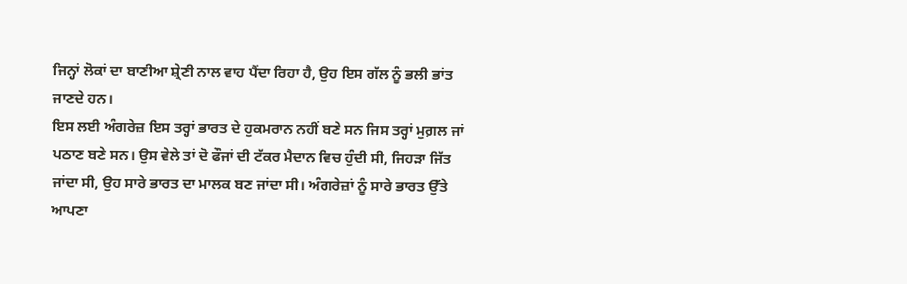ਜਿਨ੍ਹਾਂ ਲੋਕਾਂ ਦਾ ਬਾਣੀਆ ਸ਼੍ਰੇਣੀ ਨਾਲ ਵਾਹ ਪੈਂਦਾ ਰਿਹਾ ਹੈ, ਉਹ ਇਸ ਗੱਲ ਨੂੰ ਭਲੀ ਭਾਂਤ ਜਾਣਦੇ ਹਨ।
ਇਸ ਲਈ ਅੰਗਰੇਜ਼ ਇਸ ਤਰ੍ਹਾਂ ਭਾਰਤ ਦੇ ਹੁਕਮਰਾਨ ਨਹੀਂ ਬਣੇ ਸਨ ਜਿਸ ਤਰ੍ਹਾਂ ਮੁਗ਼ਲ ਜਾਂ ਪਠਾਣ ਬਣੇ ਸਨ। ਉਸ ਵੇਲੇ ਤਾਂ ਦੋ ਫੌਜਾਂ ਦੀ ਟੱਕਰ ਮੈਦਾਨ ਵਿਚ ਹੁੰਦੀ ਸੀ, ਜਿਹੜਾ ਜਿੱਤ ਜਾਂਦਾ ਸੀ, ਉਹ ਸਾਰੇ ਭਾਰਤ ਦਾ ਮਾਲਕ ਬਣ ਜਾਂਦਾ ਸੀ। ਅੰਗਰੇਜ਼ਾਂ ਨੂੰ ਸਾਰੇ ਭਾਰਤ ਉੱਤੇ ਆਪਣਾ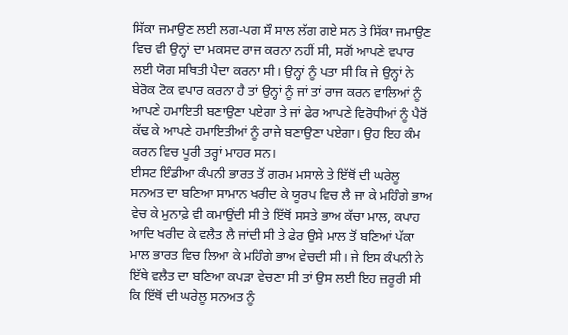ਸਿੱਕਾ ਜਮਾਉਣ ਲਈ ਲਗ-ਪਗ ਸੌ ਸਾਲ ਲੱਗ ਗਏ ਸਨ ਤੇ ਸਿੱਕਾ ਜਮਾਉਣ ਵਿਚ ਵੀ ਉਨ੍ਹਾਂ ਦਾ ਮਕਸਦ ਰਾਜ ਕਰਨਾ ਨਹੀਂ ਸੀ, ਸਗੋਂ ਆਪਣੇ ਵਪਾਰ ਲਈ ਯੋਗ ਸਥਿਤੀ ਪੈਦਾ ਕਰਨਾ ਸੀ। ਉਨ੍ਹਾਂ ਨੂੰ ਪਤਾ ਸੀ ਕਿ ਜੇ ਉਨ੍ਹਾਂ ਨੇ ਬੇਰੋਕ ਟੋਕ ਵਪਾਰ ਕਰਨਾ ਹੈ ਤਾਂ ਉਨ੍ਹਾਂ ਨੂੰ ਜਾਂ ਤਾਂ ਰਾਜ ਕਰਨ ਵਾਲਿਆਂ ਨੂੰ ਆਪਣੇ ਹਮਾਇਤੀ ਬਣਾਉਣਾ ਪਏਗਾ ਤੇ ਜਾਂ ਫੇਰ ਆਪਣੇ ਵਿਰੋਧੀਆਂ ਨੂੰ ਪੈਰੋਂ ਕੱਢ ਕੇ ਆਪਣੇ ਹਮਾਇਤੀਆਂ ਨੂੰ ਰਾਜੇ ਬਣਾਉਣਾ ਪਏਗਾ। ਉਹ ਇਹ ਕੰਮ ਕਰਨ ਵਿਚ ਪੂਰੀ ਤਰ੍ਹਾਂ ਮਾਹਰ ਸਨ।
ਈਸਟ ਇੰਡੀਆ ਕੰਪਨੀ ਭਾਰਤ ਤੋਂ ਗਰਮ ਮਸਾਲੇ ਤੇ ਇੱਥੋਂ ਦੀ ਘਰੇਲੂ ਸਨਅਤ ਦਾ ਬਣਿਆ ਸਾਮਾਨ ਖਰੀਦ ਕੇ ਯੂਰਪ ਵਿਚ ਲੈ ਜਾ ਕੇ ਮਹਿੰਗੇ ਭਾਅ ਵੇਚ ਕੇ ਮੁਨਾਫ਼ੇ ਵੀ ਕਮਾਉਂਦੀ ਸੀ ਤੇ ਇੱਥੋਂ ਸਸਤੇ ਭਾਅ ਕੱਚਾ ਮਾਲ, ਕਪਾਹ ਆਦਿ ਖਰੀਦ ਕੇ ਵਲੈਤ ਲੈ ਜਾਂਦੀ ਸੀ ਤੇ ਫੇਰ ਉਸੇ ਮਾਲ ਤੋਂ ਬਣਿਆਂ ਪੱਕਾ ਮਾਲ ਭਾਰਤ ਵਿਚ ਲਿਆ ਕੇ ਮਹਿੰਗੇ ਭਾਅ ਵੇਚਦੀ ਸੀ। ਜੇ ਇਸ ਕੰਪਨੀ ਨੇ ਇੱਥੇ ਵਲੈਤ ਦਾ ਬਣਿਆ ਕਪੜਾ ਵੇਚਣਾ ਸੀ ਤਾਂ ਉਸ ਲਈ ਇਹ ਜ਼ਰੂਰੀ ਸੀ ਕਿ ਇੱਥੋਂ ਦੀ ਘਰੇਲੂ ਸਨਅਤ ਨੂੰ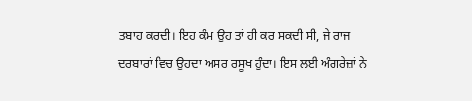ਤਬਾਹ ਕਰਦੀ। ਇਹ ਕੰਮ ਉਹ ਤਾਂ ਹੀ ਕਰ ਸਕਦੀ ਸੀ, ਜੇ ਰਾਜ ਦਰਬਾਰਾਂ ਵਿਚ ਉਹਦਾ ਅਸਰ ਰਸੂਖ ਹੁੰਦਾ। ਇਸ ਲਈ ਅੰਗਰੇਜ਼ਾਂ ਨੇ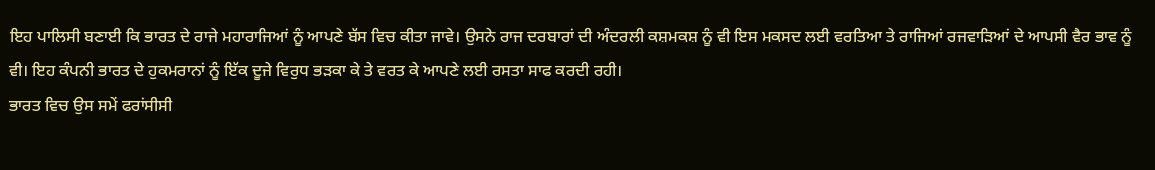ਇਹ ਪਾਲਿਸੀ ਬਣਾਈ ਕਿ ਭਾਰਤ ਦੇ ਰਾਜੇ ਮਹਾਰਾਜਿਆਂ ਨੂੰ ਆਪਣੇ ਬੱਸ ਵਿਚ ਕੀਤਾ ਜਾਵੇ। ਉਸਨੇ ਰਾਜ ਦਰਬਾਰਾਂ ਦੀ ਅੰਦਰਲੀ ਕਸ਼ਮਕਸ਼ ਨੂੰ ਵੀ ਇਸ ਮਕਸਦ ਲਈ ਵਰਤਿਆ ਤੇ ਰਾਜਿਆਂ ਰਜਵਾੜਿਆਂ ਦੇ ਆਪਸੀ ਵੈਰ ਭਾਵ ਨੂੰ ਵੀ। ਇਹ ਕੰਪਨੀ ਭਾਰਤ ਦੇ ਹੁਕਮਰਾਨਾਂ ਨੂੰ ਇੱਕ ਦੂਜੇ ਵਿਰੁਧ ਭੜਕਾ ਕੇ ਤੇ ਵਰਤ ਕੇ ਆਪਣੇ ਲਈ ਰਸਤਾ ਸਾਫ ਕਰਦੀ ਰਹੀ।
ਭਾਰਤ ਵਿਚ ਉਸ ਸਮੇਂ ਫਰਾਂਸੀਸੀ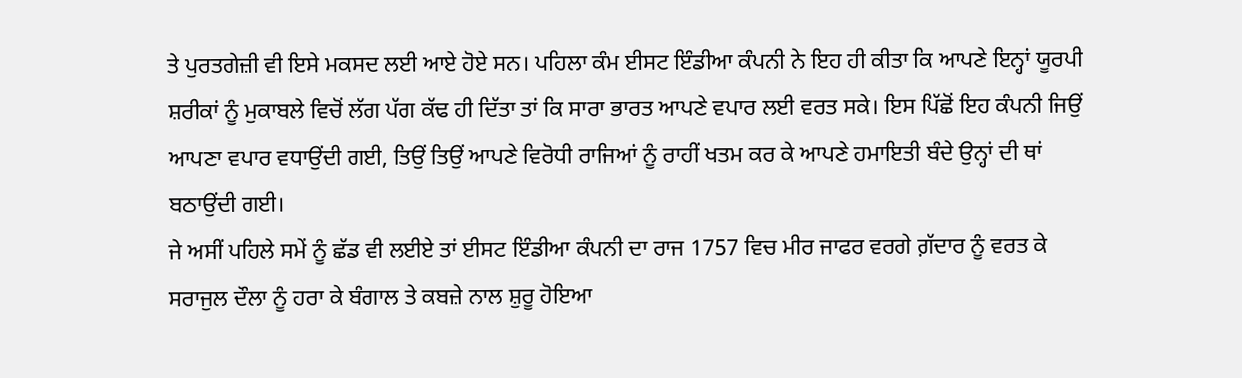ਤੇ ਪੁਰਤਗੇਜ਼ੀ ਵੀ ਇਸੇ ਮਕਸਦ ਲਈ ਆਏ ਹੋਏ ਸਨ। ਪਹਿਲਾ ਕੰਮ ਈਸਟ ਇੰਡੀਆ ਕੰਪਨੀ ਨੇ ਇਹ ਹੀ ਕੀਤਾ ਕਿ ਆਪਣੇ ਇਨ੍ਹਾਂ ਯੂਰਪੀ ਸ਼ਰੀਕਾਂ ਨੂੰ ਮੁਕਾਬਲੇ ਵਿਚੋਂ ਲੱਗ ਪੱਗ ਕੱਢ ਹੀ ਦਿੱਤਾ ਤਾਂ ਕਿ ਸਾਰਾ ਭਾਰਤ ਆਪਣੇ ਵਪਾਰ ਲਈ ਵਰਤ ਸਕੇ। ਇਸ ਪਿੱਛੋਂ ਇਹ ਕੰਪਨੀ ਜਿਉਂ ਆਪਣਾ ਵਪਾਰ ਵਧਾਉਂਦੀ ਗਈ, ਤਿਉਂ ਤਿਉਂ ਆਪਣੇ ਵਿਰੋਧੀ ਰਾਜਿਆਂ ਨੂੰ ਰਾਹੀਂ ਖਤਮ ਕਰ ਕੇ ਆਪਣੇ ਹਮਾਇਤੀ ਬੰਦੇ ਉਨ੍ਹਾਂ ਦੀ ਥਾਂ ਬਠਾਉਂਦੀ ਗਈ।
ਜੇ ਅਸੀਂ ਪਹਿਲੇ ਸਮੇਂ ਨੂੰ ਛੱਡ ਵੀ ਲਈਏ ਤਾਂ ਈਸਟ ਇੰਡੀਆ ਕੰਪਨੀ ਦਾ ਰਾਜ 1757 ਵਿਚ ਮੀਰ ਜਾਫਰ ਵਰਗੇ ਗ਼ੱਦਾਰ ਨੂੰ ਵਰਤ ਕੇ ਸਰਾਜੁਲ ਦੌਲਾ ਨੂੰ ਹਰਾ ਕੇ ਬੰਗਾਲ ਤੇ ਕਬਜ਼ੇ ਨਾਲ ਸ਼ੁਰੂ ਹੋਇਆ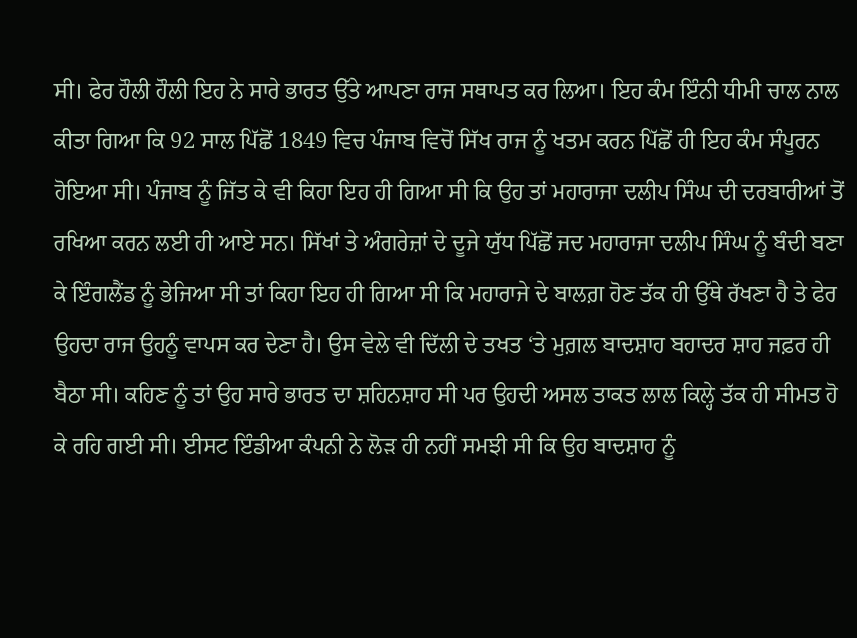ਸੀ। ਫੇਰ ਹੌਲੀ ਹੌਲੀ ਇਹ ਨੇ ਸਾਰੇ ਭਾਰਤ ਉੱਤੇ ਆਪਣਾ ਰਾਜ ਸਥਾਪਤ ਕਰ ਲਿਆ। ਇਹ ਕੰਮ ਇੰਨੀ ਧੀਮੀ ਚਾਲ ਨਾਲ ਕੀਤਾ ਗਿਆ ਕਿ 92 ਸਾਲ ਪਿੱਛੋਂ 1849 ਵਿਚ ਪੰਜਾਬ ਵਿਚੋਂ ਸਿੱਖ ਰਾਜ ਨੂੰ ਖਤਮ ਕਰਨ ਪਿੱਛੋਂ ਹੀ ਇਹ ਕੰਮ ਸੰਪੂਰਨ ਹੋਇਆ ਸੀ। ਪੰਜਾਬ ਨੂੰ ਜਿੱਤ ਕੇ ਵੀ ਕਿਹਾ ਇਹ ਹੀ ਗਿਆ ਸੀ ਕਿ ਉਹ ਤਾਂ ਮਹਾਰਾਜਾ ਦਲੀਪ ਸਿੰਘ ਦੀ ਦਰਬਾਰੀਆਂ ਤੋਂ ਰਖਿਆ ਕਰਨ ਲਈ ਹੀ ਆਏ ਸਨ। ਸਿੱਖਾਂ ਤੇ ਅੰਗਰੇਜ਼ਾਂ ਦੇ ਦੂਜੇ ਯੁੱਧ ਪਿੱਛੋਂ ਜਦ ਮਹਾਰਾਜਾ ਦਲੀਪ ਸਿੰਘ ਨੂੰ ਬੰਦੀ ਬਣਾ ਕੇ ਇੰਗਲੈਂਡ ਨੂੰ ਭੇਜਿਆ ਸੀ ਤਾਂ ਕਿਹਾ ਇਹ ਹੀ ਗਿਆ ਸੀ ਕਿ ਮਹਾਰਾਜੇ ਦੇ ਬਾਲਗ਼ ਹੋਣ ਤੱਕ ਹੀ ਉੱਥੇ ਰੱਖਣਾ ਹੈ ਤੇ ਫੇਰ ਉਹਦਾ ਰਾਜ ਉਹਨੂੰ ਵਾਪਸ ਕਰ ਦੇਣਾ ਹੈ। ਉਸ ਵੇਲੇ ਵੀ ਦਿੱਲੀ ਦੇ ਤਖਤ ‘ਤੇ ਮੁਗ਼ਲ ਬਾਦਸ਼ਾਹ ਬਹਾਦਰ ਸ਼ਾਹ ਜਫ਼ਰ ਹੀ ਬੈਠਾ ਸੀ। ਕਹਿਣ ਨੂੰ ਤਾਂ ਉਹ ਸਾਰੇ ਭਾਰਤ ਦਾ ਸ਼ਹਿਨਸ਼ਾਹ ਸੀ ਪਰ ਉਹਦੀ ਅਸਲ ਤਾਕਤ ਲਾਲ ਕਿਲ੍ਹੇ ਤੱਕ ਹੀ ਸੀਮਤ ਹੋ ਕੇ ਰਹਿ ਗਈ ਸੀ। ਈਸਟ ਇੰਡੀਆ ਕੰਪਨੀ ਨੇ ਲੋੜ ਹੀ ਨਹੀਂ ਸਮਝੀ ਸੀ ਕਿ ਉਹ ਬਾਦਸ਼ਾਹ ਨੂੰ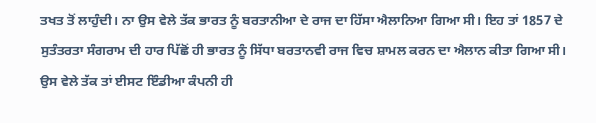ਤਖਤ ਤੋਂ ਲਾਹੁੰਦੀ। ਨਾ ਉਸ ਵੇਲੇ ਤੱਕ ਭਾਰਤ ਨੂੰ ਬਰਤਾਨੀਆ ਦੇ ਰਾਜ ਦਾ ਹਿੱਸਾ ਐਲਾਨਿਆ ਗਿਆ ਸੀ। ਇਹ ਤਾਂ 1857 ਦੇ ਸੁਤੰਤਰਤਾ ਸੰਗਰਾਮ ਦੀ ਹਾਰ ਪਿੱਛੋਂ ਹੀ ਭਾਰਤ ਨੂੰ ਸਿੱਧਾ ਬਰਤਾਨਵੀ ਰਾਜ ਵਿਚ ਸ਼ਾਮਲ ਕਰਨ ਦਾ ਐਲਾਨ ਕੀਤਾ ਗਿਆ ਸੀ। ਉਸ ਵੇਲੇ ਤੱਕ ਤਾਂ ਈਸਟ ਇੰਡੀਆ ਕੰਪਨੀ ਹੀ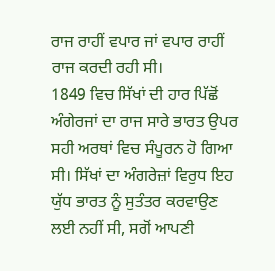ਰਾਜ ਰਾਹੀਂ ਵਪਾਰ ਜਾਂ ਵਪਾਰ ਰਾਹੀਂ ਰਾਜ ਕਰਦੀ ਰਹੀ ਸੀ।
1849 ਵਿਚ ਸਿੱਖਾਂ ਦੀ ਹਾਰ ਪਿੱਛੋਂ ਅੰਗੇਰਜਾਂ ਦਾ ਰਾਜ ਸਾਰੇ ਭਾਰਤ ਉਪਰ ਸਹੀ ਅਰਥਾਂ ਵਿਚ ਸੰਪੂਰਨ ਹੋ ਗਿਆ ਸੀ। ਸਿੱਖਾਂ ਦਾ ਅੰਗਰੇਜ਼ਾਂ ਵਿਰੁਧ ਇਹ ਯੁੱਧ ਭਾਰਤ ਨੂੰ ਸੁਤੰਤਰ ਕਰਵਾਉਣ ਲਈ ਨਹੀਂ ਸੀ, ਸਗੋਂ ਆਪਣੀ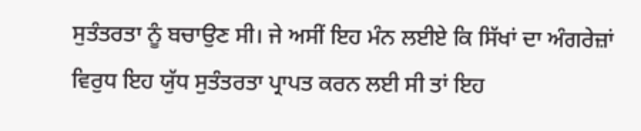ਸੁਤੰਤਰਤਾ ਨੂੰ ਬਚਾਉਣ ਸੀ। ਜੇ ਅਸੀਂ ਇਹ ਮੰਨ ਲਈਏ ਕਿ ਸਿੱਖਾਂ ਦਾ ਅੰਗਰੇਜ਼ਾਂ ਵਿਰੁਧ ਇਹ ਯੁੱਧ ਸੁਤੰਤਰਤਾ ਪ੍ਰਾਪਤ ਕਰਨ ਲਈ ਸੀ ਤਾਂ ਇਹ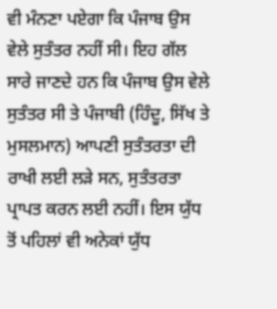ਵੀ ਮੰਨਣਾ ਪਏਗਾ ਕਿ ਪੰਜਾਬ ਉਸ ਵੇਲੇ ਸੁਤੰਤਰ ਨਹੀਂ ਸੀ। ਇਹ ਗੱਲ ਸਾਰੇ ਜਾਣਦੇ ਹਨ ਕਿ ਪੰਜਾਬ ਉਸ ਵੇਲੇ ਸੁਤੰਤਰ ਸੀ ਤੇ ਪੰਜਾਬੀ (ਹਿੰਦੂ, ਸਿੱਖ ਤੇ ਮੁਸਲਮਾਨ) ਆਪਣੀ ਸੁਤੰਤਰਤਾ ਦੀ ਰਾਖੀ ਲਈ ਲੜੇ ਸਨ, ਸੁਤੰਤਰਤਾ ਪ੍ਰਾਪਤ ਕਰਨ ਲਈ ਨਹੀਂ। ਇਸ ਯੁੱਧ ਤੋਂ ਪਹਿਲਾਂ ਵੀ ਅਨੇਕਾਂ ਯੁੱਧ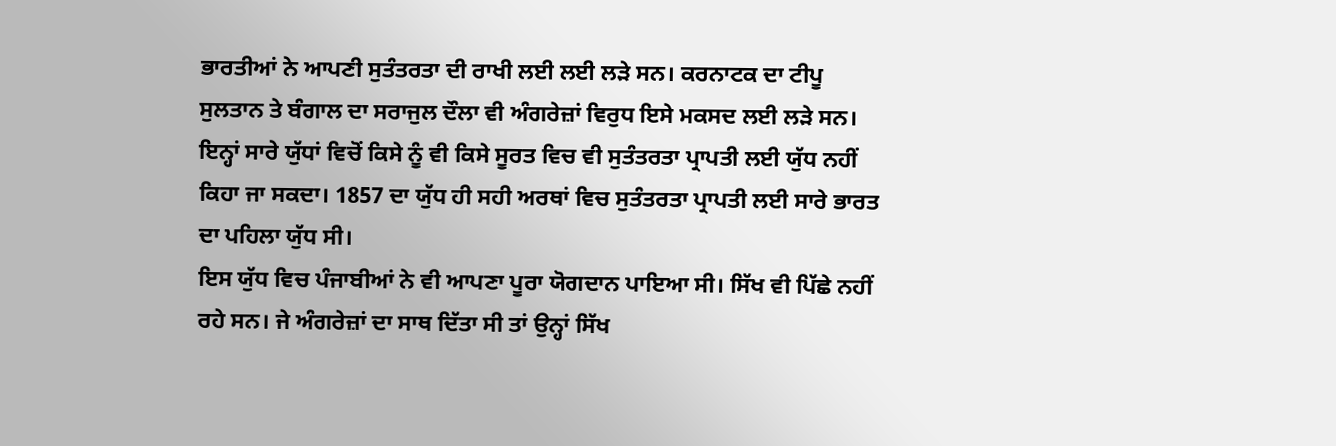ਭਾਰਤੀਆਂ ਨੇ ਆਪਣੀ ਸੁਤੰਤਰਤਾ ਦੀ ਰਾਖੀ ਲਈ ਲਈ ਲੜੇ ਸਨ। ਕਰਨਾਟਕ ਦਾ ਟੀਪੂ ਸੁਲਤਾਨ ਤੇ ਬੰਗਾਲ ਦਾ ਸਰਾਜੁਲ ਦੌਲਾ ਵੀ ਅੰਗਰੇਜ਼ਾਂ ਵਿਰੁਧ ਇਸੇ ਮਕਸਦ ਲਈ ਲੜੇ ਸਨ। ਇਨ੍ਹਾਂ ਸਾਰੇ ਯੁੱਧਾਂ ਵਿਚੋਂ ਕਿਸੇ ਨੂੰ ਵੀ ਕਿਸੇ ਸੂਰਤ ਵਿਚ ਵੀ ਸੁਤੰਤਰਤਾ ਪ੍ਰਾਪਤੀ ਲਈ ਯੁੱਧ ਨਹੀਂ ਕਿਹਾ ਜਾ ਸਕਦਾ। 1857 ਦਾ ਯੁੱਧ ਹੀ ਸਹੀ ਅਰਥਾਂ ਵਿਚ ਸੁਤੰਤਰਤਾ ਪ੍ਰਾਪਤੀ ਲਈ ਸਾਰੇ ਭਾਰਤ ਦਾ ਪਹਿਲਾ ਯੁੱਧ ਸੀ।
ਇਸ ਯੁੱਧ ਵਿਚ ਪੰਜਾਬੀਆਂ ਨੇ ਵੀ ਆਪਣਾ ਪੂਰਾ ਯੋਗਦਾਨ ਪਾਇਆ ਸੀ। ਸਿੱਖ ਵੀ ਪਿੱਛੇ ਨਹੀਂ ਰਹੇ ਸਨ। ਜੇ ਅੰਗਰੇਜ਼ਾਂ ਦਾ ਸਾਥ ਦਿੱਤਾ ਸੀ ਤਾਂ ਉਨ੍ਹਾਂ ਸਿੱਖ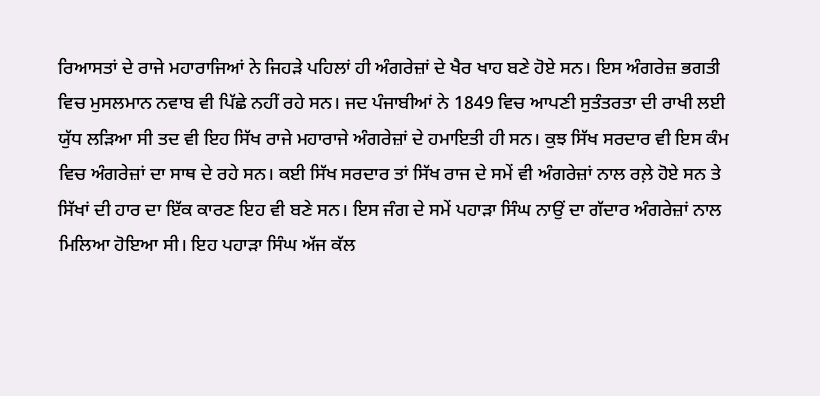ਰਿਆਸਤਾਂ ਦੇ ਰਾਜੇ ਮਹਾਰਾਜਿਆਂ ਨੇ ਜਿਹੜੇ ਪਹਿਲਾਂ ਹੀ ਅੰਗਰੇਜ਼ਾਂ ਦੇ ਖੈਰ ਖਾਹ ਬਣੇ ਹੋਏ ਸਨ। ਇਸ ਅੰਗਰੇਜ਼ ਭਗਤੀ ਵਿਚ ਮੁਸਲਮਾਨ ਨਵਾਬ ਵੀ ਪਿੱਛੇ ਨਹੀਂ ਰਹੇ ਸਨ। ਜਦ ਪੰਜਾਬੀਆਂ ਨੇ 1849 ਵਿਚ ਆਪਣੀ ਸੁਤੰਤਰਤਾ ਦੀ ਰਾਖੀ ਲਈ ਯੁੱਧ ਲੜਿਆ ਸੀ ਤਦ ਵੀ ਇਹ ਸਿੱਖ ਰਾਜੇ ਮਹਾਰਾਜੇ ਅੰਗਰੇਜ਼ਾਂ ਦੇ ਹਮਾਇਤੀ ਹੀ ਸਨ। ਕੁਝ ਸਿੱਖ ਸਰਦਾਰ ਵੀ ਇਸ ਕੰਮ ਵਿਚ ਅੰਗਰੇਜ਼ਾਂ ਦਾ ਸਾਥ ਦੇ ਰਹੇ ਸਨ। ਕਈ ਸਿੱਖ ਸਰਦਾਰ ਤਾਂ ਸਿੱਖ ਰਾਜ ਦੇ ਸਮੇਂ ਵੀ ਅੰਗਰੇਜ਼ਾਂ ਨਾਲ ਰਲ਼ੇ ਹੋਏ ਸਨ ਤੇ ਸਿੱਖਾਂ ਦੀ ਹਾਰ ਦਾ ਇੱਕ ਕਾਰਣ ਇਹ ਵੀ ਬਣੇ ਸਨ। ਇਸ ਜੰਗ ਦੇ ਸਮੇਂ ਪਹਾੜਾ ਸਿੰਘ ਨਾਉਂ ਦਾ ਗੱਦਾਰ ਅੰਗਰੇਜ਼ਾਂ ਨਾਲ ਮਿਲਿਆ ਹੋਇਆ ਸੀ। ਇਹ ਪਹਾੜਾ ਸਿੰਘ ਅੱਜ ਕੱਲ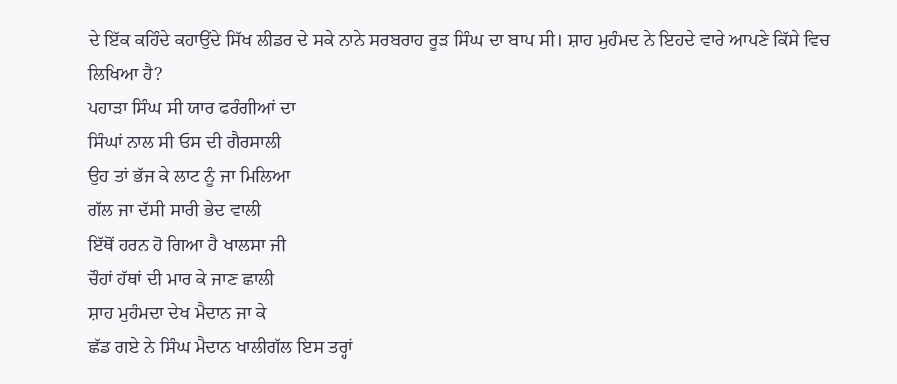ਦੇ ਇੱਕ ਕਹਿੰਦੇ ਕਹਾਉਂਦੇ ਸਿੱਖ ਲੀਡਰ ਦੇ ਸਕੇ ਨਾਨੇ ਸਰਬਰਾਹ ਰੂੜ ਸਿੰਘ ਦਾ ਬਾਪ ਸੀ। ਸ਼ਾਹ ਮੁਹੰਮਦ ਨੇ ਇਹਦੇ ਵਾਰੇ ਆਪਣੇ ਕਿੱਸੇ ਵਿਚ ਲਿਖਿਆ ਹੈ?
ਪਹਾੜਾ ਸਿੰਘ ਸੀ ਯਾਰ ਫਰੰਗੀਆਂ ਦਾ
ਸਿੰਘਾਂ ਨਾਲ ਸੀ ਓਸ ਦੀ ਗੈਰਸਾਲੀ
ਉਹ ਤਾਂ ਭੱਜ ਕੇ ਲਾਟ ਨੂੰ ਜਾ ਮਿਲਿਆ
ਗੱਲ ਜਾ ਦੱਸੀ ਸਾਰੀ ਭੇਦ ਵਾਲੀ
ਇੱਥੋਂ ਹਰਨ ਹੋ ਗਿਆ ਹੈ ਖਾਲਸਾ ਜੀ
ਚੌਹਾਂ ਹੱਥਾਂ ਦੀ ਮਾਰ ਕੇ ਜਾਣ ਛਾਲੀ
ਸ਼ਾਹ ਮੁਹੰਮਦਾ ਦੇਖ ਮੈਦਾਨ ਜਾ ਕੇ
ਛੱਡ ਗਏ ਨੇ ਸਿੰਘ ਮੈਦਾਨ ਖਾਲੀਗੱਲ ਇਸ ਤਰ੍ਹਾਂ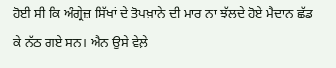ਹੋਈ ਸੀ ਕਿ ਅੰਗ੍ਰੇਜ਼ ਸਿੱਖਾਂ ਦੇ ਤੋਪਖ਼ਾਨੇ ਦੀ ਮਾਰ ਨਾ ਝੱਲਦੇ ਹੋਏ ਮੈਦਾਨ ਛੱਡ ਕੇ ਨੱਠ ਗਏ ਸਨ। ਐਨ ਉਸੇ ਵੇਲ਼ੇ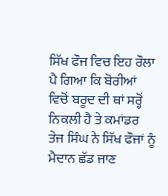ਸਿੱਖ ਫੌਜ ਵਿਚ ਇਹ ਰੌਲਾ ਪੈ ਗਿਆ ਕਿ ਬੋਰੀਆਂ ਵਿਚੋਂ ਬਰੂਦ ਦੀ ਥਾਂ ਸਰ੍ਹੋਂ ਨਿਕਲੀ ਹੈ ਤੇ ਕਮਾਂਡਰ ਤੇਜ ਸਿੰਘ ਨੇ ਸਿੱਖ ਫੌਜਾਂ ਨੂੰ ਮੈਦਾਨ ਛੱਡ ਜਾਣ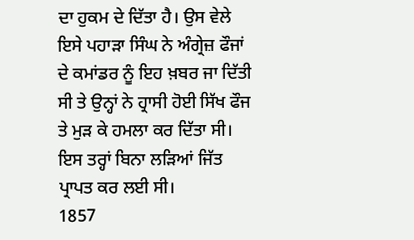ਦਾ ਹੁਕਮ ਦੇ ਦਿੱਤਾ ਹੈ। ਉਸ ਵੇਲੇ ਇਸੇ ਪਹਾੜਾ ਸਿੰਘ ਨੇ ਅੰਗ੍ਰੇਜ਼ ਫੌਜਾਂ ਦੇ ਕਮਾਂਡਰ ਨੂੰ ਇਹ ਖ਼ਬਰ ਜਾ ਦਿੱਤੀ ਸੀ ਤੇ ਉਨ੍ਹਾਂ ਨੇ ਹ੍ਰਾਸੀ ਹੋਈ ਸਿੱਖ ਫੌਜ ਤੇ ਮੁੜ ਕੇ ਹਮਲਾ ਕਰ ਦਿੱਤਾ ਸੀ। ਇਸ ਤਰ੍ਹਾਂ ਬਿਨਾ ਲੜਿਆਂ ਜਿੱਤ ਪ੍ਰਾਪਤ ਕਰ ਲਈ ਸੀ।
1857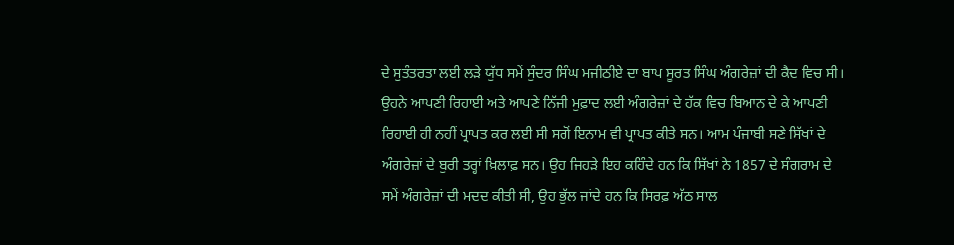ਦੇ ਸੁਤੰਤਰਤਾ ਲਈ ਲੜੇ ਯੁੱਧ ਸਮੇਂ ਸੁੰਦਰ ਸਿੰਘ ਮਜੀਠੀਏ ਦਾ ਬਾਪ ਸੂਰਤ ਸਿੰਘ ਅੰਗਰੇਜ਼ਾਂ ਦੀ ਕੈਦ ਵਿਚ ਸੀ। ਉਹਨੇ ਆਪਣੀ ਰਿਹਾਈ ਅਤੇ ਆਪਣੇ ਨਿੱਜੀ ਮੁਫ਼ਾਦ ਲਈ ਅੰਗਰੇਜ਼ਾਂ ਦੇ ਹੱਕ ਵਿਚ ਬਿਆਨ ਦੇ ਕੇ ਆਪਣੀ ਰਿਹਾਈ ਹੀ ਨਹੀਂ ਪ੍ਰਾਪਤ ਕਰ ਲਈ ਸੀ ਸਗੋਂ ਇਨਾਮ ਵੀ ਪ੍ਰਾਪਤ ਕੀਤੇ ਸਨ। ਆਮ ਪੰਜਾਬੀ ਸਣੇ ਸਿੱਖਾਂ ਦੇ ਅੰਗਰੇਜ਼ਾਂ ਦੇ ਬੁਰੀ ਤਰ੍ਹਾਂ ਖ਼ਿਲਾਫ਼ ਸਨ। ਉਹ ਜਿਹੜੇ ਇਹ ਕਹਿੰਦੇ ਹਨ ਕਿ ਸਿੱਖਾਂ ਨੇ 1857 ਦੇ ਸੰਗਰਾਮ ਦੇ ਸਮੇਂ ਅੰਗਰੇਜ਼ਾਂ ਦੀ ਮਦਦ ਕੀਤੀ ਸੀ, ਉਹ ਭੁੱਲ ਜਾਂਦੇ ਹਨ ਕਿ ਸਿਰਫ਼ ਅੱਠ ਸਾਲ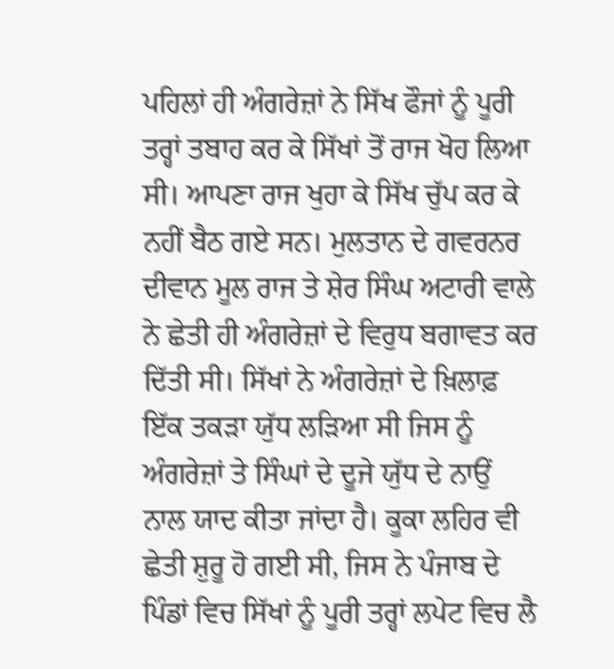ਪਹਿਲਾਂ ਹੀ ਅੰਗਰੇਜ਼ਾਂ ਨੇ ਸਿੱਖ ਫੌਜਾਂ ਨੂੰ ਪੂਰੀ ਤਰ੍ਹਾਂ ਤਬਾਹ ਕਰ ਕੇ ਸਿੱਖਾਂ ਤੋਂ ਰਾਜ ਖੋਹ ਲਿਆ ਸੀ। ਆਪਣਾ ਰਾਜ ਖੁਹਾ ਕੇ ਸਿੱਖ ਚੁੱਪ ਕਰ ਕੇ ਨਹੀਂ ਬੈਠ ਗਏ ਸਨ। ਮੁਲਤਾਨ ਦੇ ਗਵਰਨਰ ਦੀਵਾਨ ਮੂਲ ਰਾਜ ਤੇ ਸ਼ੇਰ ਸਿੰਘ ਅਟਾਰੀ ਵਾਲੇ ਨੇ ਛੇਤੀ ਹੀ ਅੰਗਰੇਜ਼ਾਂ ਦੇ ਵਿਰੁਧ ਬਗਾਵਤ ਕਰ ਦਿੱਤੀ ਸੀ। ਸਿੱਖਾਂ ਨੇ ਅੰਗਰੇਜ਼ਾਂ ਦੇ ਖ਼ਿਲਾਫ਼ ਇੱਕ ਤਕੜਾ ਯੁੱਧ ਲੜਿਆ ਸੀ ਜਿਸ ਨੂੰ ਅੰਗਰੇਜ਼ਾਂ ਤੇ ਸਿੰਘਾਂ ਦੇ ਦੂਜੇ ਯੁੱਧ ਦੇ ਨਾਉਂ ਨਾਲ ਯਾਦ ਕੀਤਾ ਜਾਂਦਾ ਹੈ। ਕੂਕਾ ਲਹਿਰ ਵੀ ਛੇਤੀ ਸ਼ੁਰੂ ਹੋ ਗਈ ਸੀ, ਜਿਸ ਨੇ ਪੰਜਾਬ ਦੇ ਪਿੰਡਾਂ ਵਿਚ ਸਿੱਖਾਂ ਨੂੰ ਪੂਰੀ ਤਰ੍ਹਾਂ ਲਪੇਟ ਵਿਚ ਲੈ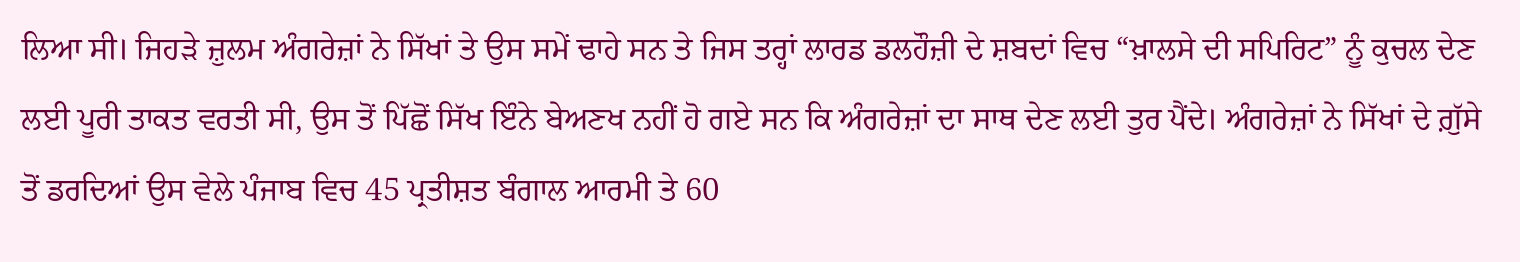ਲਿਆ ਸੀ। ਜਿਹੜੇ ਜ਼ੁਲਮ ਅੰਗਰੇਜ਼ਾਂ ਨੇ ਸਿੱਖਾਂ ਤੇ ਉਸ ਸਮੇਂ ਢਾਹੇ ਸਨ ਤੇ ਜਿਸ ਤਰ੍ਹਾਂ ਲਾਰਡ ਡਲਹੌਜ਼ੀ ਦੇ ਸ਼ਬਦਾਂ ਵਿਚ “ਖ਼ਾਲਸੇ ਦੀ ਸਪਿਰਿਟ” ਨੂੰ ਕੁਚਲ ਦੇਣ ਲਈ ਪੂਰੀ ਤਾਕਤ ਵਰਤੀ ਸੀ, ਉਸ ਤੋਂ ਪਿੱਛੋਂ ਸਿੱਖ ਇੰਨੇ ਬੇਅਣਖ ਨਹੀਂ ਹੋ ਗਏ ਸਨ ਕਿ ਅੰਗਰੇਜ਼ਾਂ ਦਾ ਸਾਥ ਦੇਣ ਲਈ ਤੁਰ ਪੈਂਦੇ। ਅੰਗਰੇਜ਼ਾਂ ਨੇ ਸਿੱਖਾਂ ਦੇ ਗ਼ੁੱਸੇ ਤੋਂ ਡਰਦਿਆਂ ਉਸ ਵੇਲੇ ਪੰਜਾਬ ਵਿਚ 45 ਪ੍ਰਤੀਸ਼ਤ ਬੰਗਾਲ ਆਰਮੀ ਤੇ 60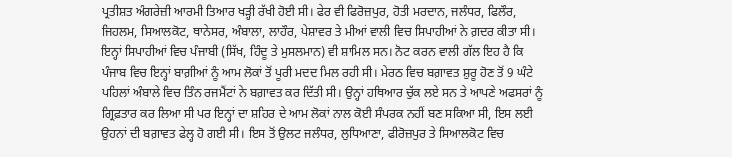ਪ੍ਰਤੀਸ਼ਤ ਅੰਗਰੇਜ਼ੀ ਆਰਮੀ ਤਿਆਰ ਖੜ੍ਹੀ ਰੱਖੀ ਹੋਈ ਸੀ। ਫੇਰ ਵੀ ਫਿਰੋਜ਼ਪੁਰ, ਹੋਤੀ ਮਰਦਾਨ, ਜਲੰਧਰ, ਫਿਲੌਰ, ਜਿਹਲਮ, ਸਿਆਲਕੋਟ, ਥਾਨੇਸਰ, ਅੰਬਾਲਾ, ਲਾਹੌਰ, ਪੇਸ਼ਾਵਰ ਤੇ ਮੀਆਂ ਵਾਲੀ ਵਿਚ ਸਿਪਾਹੀਆਂ ਨੇ ਗ਼ਦਰ ਕੀਤਾ ਸੀ। ਇਨ੍ਹਾਂ ਸਿਪਾਹੀਆਂ ਵਿਚ ਪੰਜਾਬੀ (ਸਿੱਖ, ਹਿੰਦੂ ਤੇ ਮੁਸਲਮਾਨ) ਵੀ ਸ਼ਾਮਿਲ ਸਨ। ਨੋਟ ਕਰਨ ਵਾਲੀ ਗੱਲ ਇਹ ਹੈ ਕਿ ਪੰਜਾਬ ਵਿਚ ਇਨ੍ਹਾਂ ਬਾਗ਼ੀਆਂ ਨੂੰ ਆਮ ਲੋਕਾਂ ਤੋਂ ਪੂਰੀ ਮਦਦ ਮਿਲ ਰਹੀ ਸੀ। ਮੇਰਠ ਵਿਚ ਬਗ਼ਾਵਤ ਸ਼ੁਰੂ ਹੋਣ ਤੋਂ 9 ਘੰਟੇ ਪਹਿਲਾਂ ਅੰਬਾਲੇ ਵਿਚ ਤਿੰਨ ਰਜਮੈਂਟਾਂ ਨੇ ਬਗ਼ਾਵਤ ਕਰ ਦਿੱਤੀ ਸੀ। ਉਨ੍ਹਾਂ ਹਥਿਆਰ ਚੁੱਕ ਲਏ ਸਨ ਤੇ ਆਪਣੇ ਅਫਸਰਾਂ ਨੂੰ ਗ੍ਰਿਫ਼ਤਾਰ ਕਰ ਲਿਆ ਸੀ ਪਰ ਇਨ੍ਹਾਂ ਦਾ ਸ਼ਹਿਰ ਦੇ ਆਮ ਲੋਕਾਂ ਨਾਲ ਕੋਈ ਸੰਪਰਕ ਨਹੀਂ ਬਣ ਸਕਿਆ ਸੀ, ਇਸ ਲਈ ਉਹਨਾਂ ਦੀ ਬਗ਼ਾਵਤ ਫੇਲ੍ਹ ਹੋ ਗਈ ਸੀ। ਇਸ ਤੋਂ ਉਲਟ ਜਲੰਧਰ, ਲੁਧਿਆਣਾ, ਫੀਰੋਜ਼ਪੁਰ ਤੇ ਸਿਆਲਕੋਟ ਵਿਚ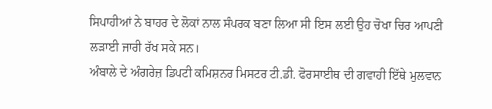ਸਿਪਾਹੀਆਂ ਨੇ ਬਾਹਰ ਦੇ ਲੋਕਾਂ ਨਾਲ ਸੰਪਰਕ ਬਣਾ ਲਿਆ ਸੀ ਇਸ ਲਈ ਉਹ ਚੋਖਾ ਚਿਰ ਆਪਣੀ ਲੜਾਈ ਜਾਰੀ ਰੱਖ ਸਕੇ ਸਨ।
ਅੰਬਾਲੇ ਦੇ ਅੰਗਰੇਜ਼ ਡਿਪਟੀ ਕਮਿਸ਼ਨਰ ਮਿਸਟਰ ਟੀ.ਡੀ. ਫੋਰਸਾਈਥ ਦੀ ਗਵਾਹੀ ਇੱਥੇ ਮੁਲਵਾਨ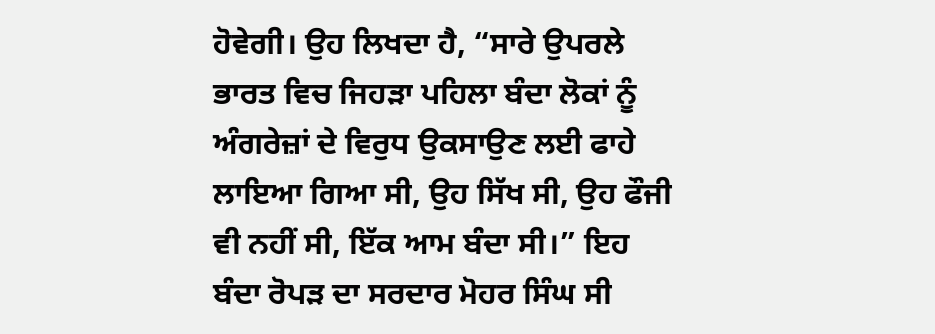ਹੋਵੇਗੀ। ਉਹ ਲਿਖਦਾ ਹੈ, “ਸਾਰੇ ਉਪਰਲੇ ਭਾਰਤ ਵਿਚ ਜਿਹੜਾ ਪਹਿਲਾ ਬੰਦਾ ਲੋਕਾਂ ਨੂੰ ਅੰਗਰੇਜ਼ਾਂ ਦੇ ਵਿਰੁਧ ਉਕਸਾਉਣ ਲਈ ਫਾਹੇ ਲਾਇਆ ਗਿਆ ਸੀ, ਉਹ ਸਿੱਖ ਸੀ, ਉਹ ਫੌਜੀ ਵੀ ਨਹੀਂ ਸੀ, ਇੱਕ ਆਮ ਬੰਦਾ ਸੀ।” ਇਹ ਬੰਦਾ ਰੋਪੜ ਦਾ ਸਰਦਾਰ ਮੋਹਰ ਸਿੰਘ ਸੀ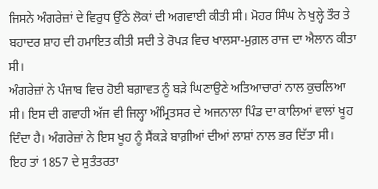ਜਿਸਨੇ ਅੰਗਰੇਜ਼ਾਂ ਦੇ ਵਿਰੁਧ ਉੱਠੇ ਲੋਕਾਂ ਦੀ ਅਗਵਾਈ ਕੀਤੀ ਸੀ। ਮੋਹਰ ਸਿੰਘ ਨੇ ਖੁਲ੍ਹੇ ਤੌਰ ਤੇ ਬਹਾਦਰ ਸ਼ਾਹ ਦੀ ਹਮਾਇਤ ਕੀਤੀ ਸਦੀ ਤੇ ਰੋਪੜ ਵਿਚ ਖਾਲਸਾ-ਮੁਗ਼ਲ ਰਾਜ ਦਾ ਐਲਾਨ ਕੀਤਾ ਸੀ।
ਅੰਗਰੇਜ਼ਾਂ ਨੇ ਪੰਜਾਬ ਵਿਚ ਹੋਈ ਬਗ਼ਾਵਤ ਨੂੰ ਬੜੇ ਘਿਣਾਉਣੇ ਅਤਿਆਚਾਰਾਂ ਨਾਲ ਕੁਚਲਿਆ ਸੀ। ਇਸ ਦੀ ਗਵਾਹੀ ਅੱਜ ਵੀ ਜਿਲ੍ਹਾ ਅੰਮ੍ਰਿਤਸਰ ਦੇ ਅਜਨਾਲਾ ਪਿੰਡ ਦਾ ਕਾਲਿਆਂ ਵਾਲਾਂ ਖੂਹ ਦਿੰਦਾ ਹੈ। ਅੰਗਰੇਜ਼ਾਂ ਨੇ ਇਸ ਖੂਹ ਨੂੰ ਸੈਂਕੜੇ ਬਾਗ਼ੀਆਂ ਦੀਆਂ ਲਾਸ਼ਾਂ ਨਾਲ ਭਰ ਦਿੱਤਾ ਸੀ।
ਇਹ ਤਾਂ 1857 ਦੇ ਸੁਤੰਤਰਤਾ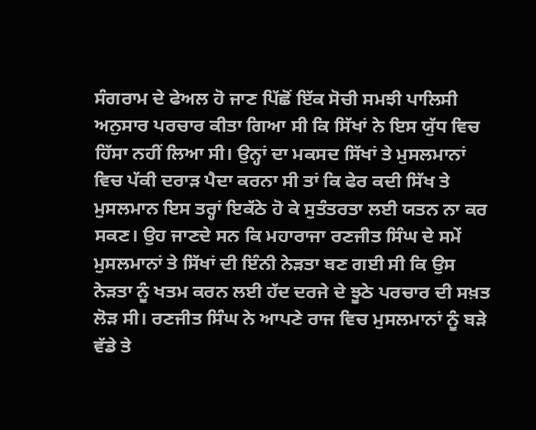ਸੰਗਰਾਮ ਦੇ ਫੇਅਲ ਹੋ ਜਾਣ ਪਿੱਛੋਂ ਇੱਕ ਸੋਚੀ ਸਮਝੀ ਪਾਲਿਸੀ ਅਨੁਸਾਰ ਪਰਚਾਰ ਕੀਤਾ ਗਿਆ ਸੀ ਕਿ ਸਿੱਖਾਂ ਨੇ ਇਸ ਯੁੱਧ ਵਿਚ ਹਿੱਸਾ ਨਹੀਂ ਲਿਆ ਸੀ। ਉਨ੍ਹਾਂ ਦਾ ਮਕਸਦ ਸਿੱਖਾਂ ਤੇ ਮੁਸਲਮਾਨਾਂ ਵਿਚ ਪੱਕੀ ਦਰਾੜ ਪੈਦਾ ਕਰਨਾ ਸੀ ਤਾਂ ਕਿ ਫੇਰ ਕਦੀ ਸਿੱਖ ਤੇ ਮੁਸਲਮਾਨ ਇਸ ਤਰ੍ਹਾਂ ਇਕੱਠੇ ਹੋ ਕੇ ਸੁਤੰਤਰਤਾ ਲਈ ਯਤਨ ਨਾ ਕਰ ਸਕਣ। ਉਹ ਜਾਣਦੇ ਸਨ ਕਿ ਮਹਾਰਾਜਾ ਰਣਜੀਤ ਸਿੰਘ ਦੇ ਸਮੇਂ ਮੁਸਲਮਾਨਾਂ ਤੇ ਸਿੱਖਾਂ ਦੀ ਇੰਨੀ ਨੇੜਤਾ ਬਣ ਗਈ ਸੀ ਕਿ ਉਸ ਨੇੜਤਾ ਨੂੰ ਖਤਮ ਕਰਨ ਲਈ ਹੱਦ ਦਰਜੇ ਦੇ ਝੂਠੇ ਪਰਚਾਰ ਦੀ ਸਖ਼ਤ ਲੋੜ ਸੀ। ਰਣਜੀਤ ਸਿੰਘ ਨੇ ਆਪਣੇ ਰਾਜ ਵਿਚ ਮੁਸਲਮਾਨਾਂ ਨੂੰ ਬੜੇ ਵੱਡੇ ਤੇ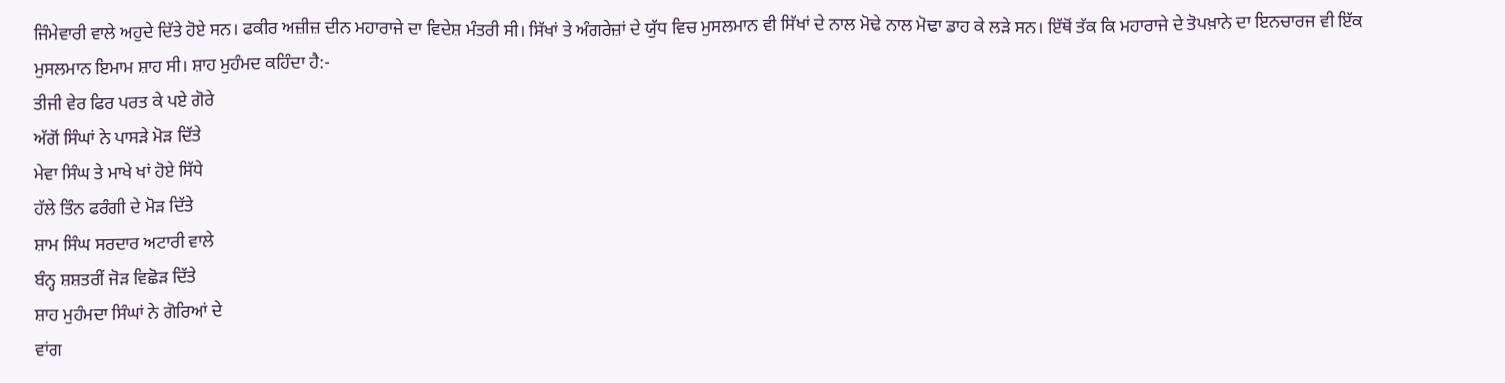ਜਿੰਮੇਵਾਰੀ ਵਾਲੇ ਅਹੁਦੇ ਦਿੱਤੇ ਹੋਏ ਸਨ। ਫਕੀਰ ਅਜ਼ੀਜ਼ ਦੀਨ ਮਹਾਰਾਜੇ ਦਾ ਵਿਦੇਸ਼ ਮੰਤਰੀ ਸੀ। ਸਿੱਖਾਂ ਤੇ ਅੰਗਰੇਜ਼ਾਂ ਦੇ ਯੁੱਧ ਵਿਚ ਮੁਸਲਮਾਨ ਵੀ ਸਿੱਖਾਂ ਦੇ ਨਾਲ ਮੋਢੇ ਨਾਲ ਮੋਢਾ ਡਾਹ ਕੇ ਲੜੇ ਸਨ। ਇੱਥੋਂ ਤੱਕ ਕਿ ਮਹਾਰਾਜੇ ਦੇ ਤੋਪਖ਼ਾਨੇ ਦਾ ਇਨਚਾਰਜ ਵੀ ਇੱਕ ਮੁਸਲਮਾਨ ਇਮਾਮ ਸ਼ਾਹ ਸੀ। ਸ਼ਾਹ ਮੁਹੰਮਦ ਕਹਿੰਦਾ ਹੈ:-
ਤੀਜੀ ਵੇਰ ਫਿਰ ਪਰਤ ਕੇ ਪਏ ਗੋਰੇ
ਅੱਗੋਂ ਸਿੰਘਾਂ ਨੇ ਪਾਸੜੇ ਮੋੜ ਦਿੱਤੇ
ਮੇਵਾ ਸਿੰਘ ਤੇ ਮਾਖੇ ਖਾਂ ਹੋਏ ਸਿੱਧੇ
ਹੱਲੇ ਤਿੰਨ ਫਰੰਗੀ ਦੇ ਮੋੜ ਦਿੱਤੇ
ਸ਼ਾਮ ਸਿੰਘ ਸਰਦਾਰ ਅਟਾਰੀ ਵਾਲੇ
ਬੰਨ੍ਹ ਸ਼ਸ਼ਤਰੀਂ ਜੋੜ ਵਿਛੋੜ ਦਿੱਤੇ
ਸ਼ਾਹ ਮੁਹੰਮਦਾ ਸਿੰਘਾਂ ਨੇ ਗੋਰਿਆਂ ਦੇ
ਵਾਂਗ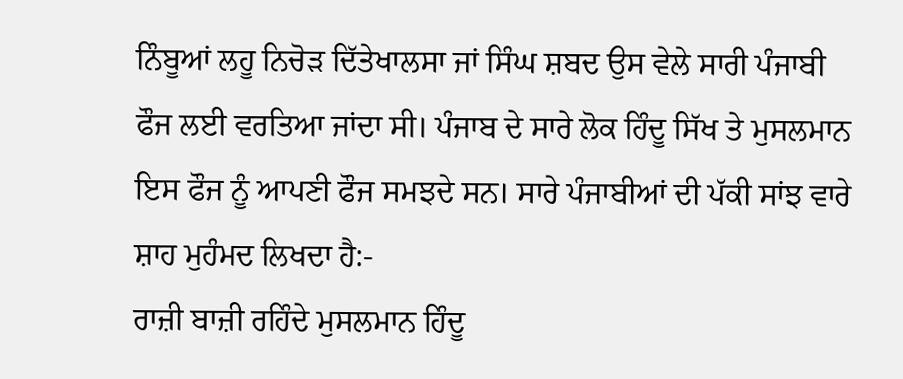ਨਿੰਬੂਆਂ ਲਹੂ ਨਿਚੋੜ ਦਿੱਤੇਖਾਲਸਾ ਜਾਂ ਸਿੰਘ ਸ਼ਬਦ ਉਸ ਵੇਲੇ ਸਾਰੀ ਪੰਜਾਬੀ ਫੌਜ ਲਈ ਵਰਤਿਆ ਜਾਂਦਾ ਸੀ। ਪੰਜਾਬ ਦੇ ਸਾਰੇ ਲੋਕ ਹਿੰਦੂ ਸਿੱਖ ਤੇ ਮੁਸਲਮਾਨ ਇਸ ਫੌਜ ਨੂੰ ਆਪਣੀ ਫੌਜ ਸਮਝਦੇ ਸਨ। ਸਾਰੇ ਪੰਜਾਬੀਆਂ ਦੀ ਪੱਕੀ ਸਾਂਝ ਵਾਰੇ ਸ਼ਾਹ ਮੁਹੰਮਦ ਲਿਖਦਾ ਹੈ:-
ਰਾਜ਼ੀ ਬਾਜ਼ੀ ਰਹਿੰਦੇ ਮੁਸਲਮਾਨ ਹਿੰਦੂ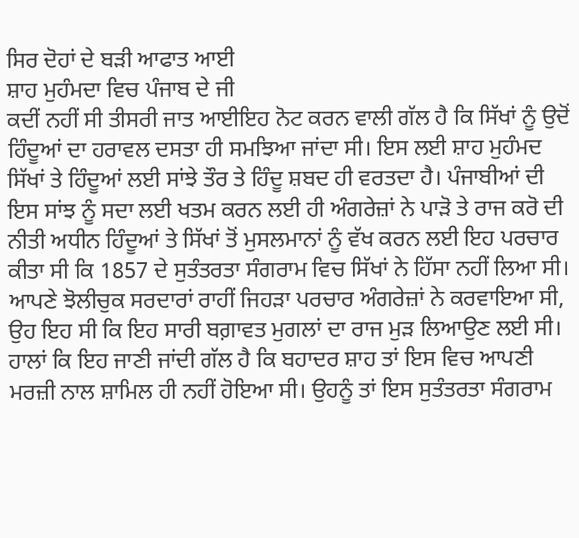ਸਿਰ ਦੋਹਾਂ ਦੇ ਬੜੀ ਆਫਾਤ ਆਈ
ਸ਼ਾਹ ਮੁਹੰਮਦਾ ਵਿਚ ਪੰਜਾਬ ਦੇ ਜੀ
ਕਦੀਂ ਨਹੀਂ ਸੀ ਤੀਸਰੀ ਜਾਤ ਆਈਇਹ ਨੋਟ ਕਰਨ ਵਾਲੀ ਗੱਲ ਹੈ ਕਿ ਸਿੱਖਾਂ ਨੂੰ ਉਦੋਂ ਹਿੰਦੂਆਂ ਦਾ ਹਰਾਵਲ ਦਸਤਾ ਹੀ ਸਮਝਿਆ ਜਾਂਦਾ ਸੀ। ਇਸ ਲਈ ਸ਼ਾਹ ਮੁਹੰਮਦ ਸਿੱਖਾਂ ਤੇ ਹਿੰਦੂਆਂ ਲਈ ਸਾਂਝੇ ਤੌਰ ਤੇ ਹਿੰਦੂ ਸ਼ਬਦ ਹੀ ਵਰਤਦਾ ਹੈ। ਪੰਜਾਬੀਆਂ ਦੀ ਇਸ ਸਾਂਝ ਨੂੰ ਸਦਾ ਲਈ ਖਤਮ ਕਰਨ ਲਈ ਹੀ ਅੰਗਰੇਜ਼ਾਂ ਨੇ ਪਾੜੋ ਤੇ ਰਾਜ ਕਰੋ ਦੀ ਨੀਤੀ ਅਧੀਨ ਹਿੰਦੂਆਂ ਤੇ ਸਿੱਖਾਂ ਤੋਂ ਮੁਸਲਮਾਨਾਂ ਨੂੰ ਵੱਖ ਕਰਨ ਲਈ ਇਹ ਪਰਚਾਰ ਕੀਤਾ ਸੀ ਕਿ 1857 ਦੇ ਸੁਤੰਤਰਤਾ ਸੰਗਰਾਮ ਵਿਚ ਸਿੱਖਾਂ ਨੇ ਹਿੱਸਾ ਨਹੀਂ ਲਿਆ ਸੀ।
ਆਪਣੇ ਝੋਲੀਚੁਕ ਸਰਦਾਰਾਂ ਰਾਹੀਂ ਜਿਹੜਾ ਪਰਚਾਰ ਅੰਗਰੇਜ਼ਾਂ ਨੇ ਕਰਵਾਇਆ ਸੀ, ਉਹ ਇਹ ਸੀ ਕਿ ਇਹ ਸਾਰੀ ਬਗ਼ਾਵਤ ਮੁਗਲਾਂ ਦਾ ਰਾਜ ਮੁੜ ਲਿਆਉਣ ਲਈ ਸੀ। ਹਾਲਾਂ ਕਿ ਇਹ ਜਾਣੀ ਜਾਂਦੀ ਗੱਲ ਹੈ ਕਿ ਬਹਾਦਰ ਸ਼ਾਹ ਤਾਂ ਇਸ ਵਿਚ ਆਪਣੀ ਮਰਜ਼ੀ ਨਾਲ ਸ਼ਾਮਿਲ ਹੀ ਨਹੀਂ ਹੋਇਆ ਸੀ। ਉਹਨੂੰ ਤਾਂ ਇਸ ਸੁਤੰਤਰਤਾ ਸੰਗਰਾਮ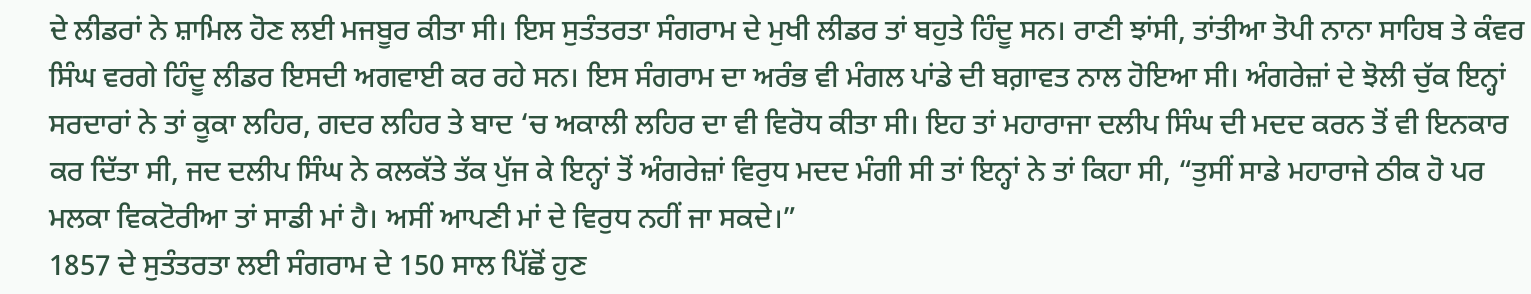ਦੇ ਲੀਡਰਾਂ ਨੇ ਸ਼ਾਮਿਲ ਹੋਣ ਲਈ ਮਜਬੂਰ ਕੀਤਾ ਸੀ। ਇਸ ਸੁਤੰਤਰਤਾ ਸੰਗਰਾਮ ਦੇ ਮੁਖੀ ਲੀਡਰ ਤਾਂ ਬਹੁਤੇ ਹਿੰਦੂ ਸਨ। ਰਾਣੀ ਝਾਂਸੀ, ਤਾਂਤੀਆ ਤੋਪੀ ਨਾਨਾ ਸਾਹਿਬ ਤੇ ਕੰਵਰ ਸਿੰਘ ਵਰਗੇ ਹਿੰਦੂ ਲੀਡਰ ਇਸਦੀ ਅਗਵਾਈ ਕਰ ਰਹੇ ਸਨ। ਇਸ ਸੰਗਰਾਮ ਦਾ ਅਰੰਭ ਵੀ ਮੰਗਲ ਪਾਂਡੇ ਦੀ ਬਗ਼ਾਵਤ ਨਾਲ ਹੋਇਆ ਸੀ। ਅੰਗਰੇਜ਼ਾਂ ਦੇ ਝੋਲੀ ਚੁੱਕ ਇਨ੍ਹਾਂ ਸਰਦਾਰਾਂ ਨੇ ਤਾਂ ਕੂਕਾ ਲਹਿਰ, ਗਦਰ ਲਹਿਰ ਤੇ ਬਾਦ ‘ਚ ਅਕਾਲੀ ਲਹਿਰ ਦਾ ਵੀ ਵਿਰੋਧ ਕੀਤਾ ਸੀ। ਇਹ ਤਾਂ ਮਹਾਰਾਜਾ ਦਲੀਪ ਸਿੰਘ ਦੀ ਮਦਦ ਕਰਨ ਤੋਂ ਵੀ ਇਨਕਾਰ ਕਰ ਦਿੱਤਾ ਸੀ, ਜਦ ਦਲੀਪ ਸਿੰਘ ਨੇ ਕਲਕੱਤੇ ਤੱਕ ਪੁੱਜ ਕੇ ਇਨ੍ਹਾਂ ਤੋਂ ਅੰਗਰੇਜ਼ਾਂ ਵਿਰੁਧ ਮਦਦ ਮੰਗੀ ਸੀ ਤਾਂ ਇਨ੍ਹਾਂ ਨੇ ਤਾਂ ਕਿਹਾ ਸੀ, “ਤੁਸੀਂ ਸਾਡੇ ਮਹਾਰਾਜੇ ਠੀਕ ਹੋ ਪਰ ਮਲਕਾ ਵਿਕਟੋਰੀਆ ਤਾਂ ਸਾਡੀ ਮਾਂ ਹੈ। ਅਸੀਂ ਆਪਣੀ ਮਾਂ ਦੇ ਵਿਰੁਧ ਨਹੀਂ ਜਾ ਸਕਦੇ।”
1857 ਦੇ ਸੁਤੰਤਰਤਾ ਲਈ ਸੰਗਰਾਮ ਦੇ 150 ਸਾਲ ਪਿੱਛੋਂ ਹੁਣ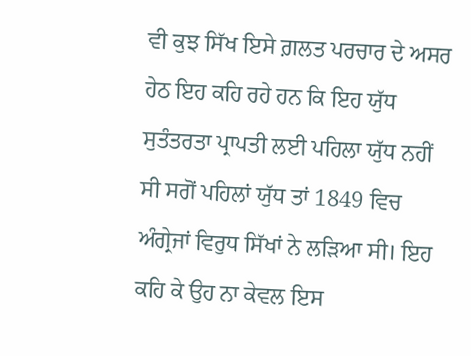ਵੀ ਕੁਝ ਸਿੱਖ ਇਸੇ ਗ਼ਲਤ ਪਰਚਾਰ ਦੇ ਅਸਰ ਹੇਠ ਇਹ ਕਹਿ ਰਹੇ ਹਨ ਕਿ ਇਹ ਯੁੱਧ ਸੁਤੰਤਰਤਾ ਪ੍ਰਾਪਤੀ ਲਈ ਪਹਿਲਾ ਯੁੱਧ ਨਹੀਂ ਸੀ ਸਗੋਂ ਪਹਿਲਾਂ ਯੁੱਧ ਤਾਂ 1849 ਵਿਚ ਅੰਗ੍ਰੇਜਾਂ ਵਿਰੁਧ ਸਿੱਖਾਂ ਨੇ ਲੜਿਆ ਸੀ। ਇਹ ਕਹਿ ਕੇ ਉਹ ਨਾ ਕੇਵਲ ਇਸ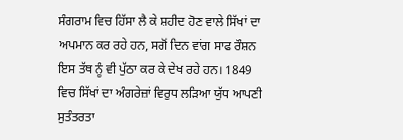ਸੰਗਰਾਮ ਵਿਚ ਹਿੱਸਾ ਲੈ ਕੇ ਸ਼ਹੀਦ ਹੋਣ ਵਾਲੇ ਸਿੱਖਾਂ ਦਾ ਅਪਮਾਨ ਕਰ ਰਹੇ ਹਨ, ਸਗੋਂ ਦਿਨ ਵਾਂਗ ਸਾਫ ਰੌਸ਼ਨ ਇਸ ਤੱਥ ਨੂੰ ਵੀ ਪੁੱਠਾ ਕਰ ਕੇ ਦੇਖ ਰਹੇ ਹਨ। 1849 ਵਿਚ ਸਿੱਖਾਂ ਦਾ ਅੰਗਰੇਜ਼ਾਂ ਵਿਰੁਧ ਲੜਿਆ ਯੁੱਧ ਆਪਣੀ ਸੁਤੰਤਰਤਾ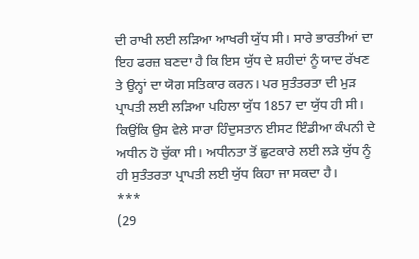ਦੀ ਰਾਖੀ ਲਈ ਲੜਿਆ ਆਖਰੀ ਯੁੱਧ ਸੀ। ਸਾਰੇ ਭਾਰਤੀਆਂ ਦਾ ਇਹ ਫਰਜ਼ ਬਣਦਾ ਹੈ ਕਿ ਇਸ ਯੁੱਧ ਦੇ ਸ਼ਹੀਦਾਂ ਨੂੰ ਯਾਦ ਰੱਖਣ ਤੇ ਉਨ੍ਹਾਂ ਦਾ ਯੋਗ ਸਤਿਕਾਰ ਕਰਨ। ਪਰ ਸੁਤੰਤਰਤਾ ਦੀ ਮੁੜ ਪ੍ਰਾਪਤੀ ਲਈ ਲੜਿਆ ਪਹਿਲਾ ਯੁੱਧ 1857 ਦਾ ਯੁੱਧ ਹੀ ਸੀ। ਕਿਉਂਕਿ ਉਸ ਵੇਲੇ ਸਾਰਾ ਹਿੰਦੁਸਤਾਨ ਈਸਟ ਇੰਡੀਆ ਕੰਪਨੀ ਦੇ ਅਧੀਨ ਹੋ ਚੁੱਕਾ ਸੀ। ਅਧੀਨਤਾ ਤੋਂ ਛੁਟਕਾਰੇ ਲਈ ਲੜੇ ਯੁੱਧ ਨੂੰ ਹੀ ਸੁਤੰਤਰਤਾ ਪ੍ਰਾਪਤੀ ਲਈ ਯੁੱਧ ਕਿਹਾ ਜਾ ਸਕਦਾ ਹੈ।
***
(29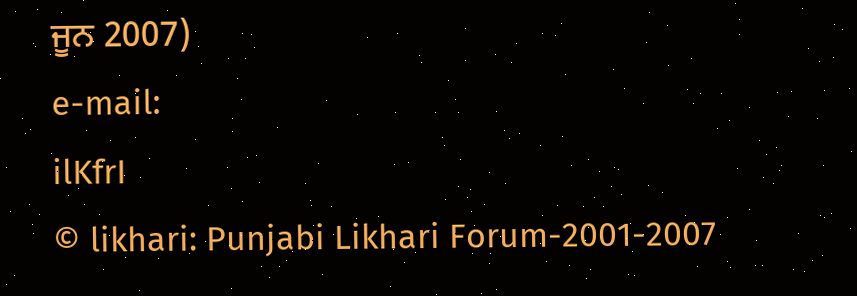ਜੂਨ 2007)
e-mail:
ilKfrI
© likhari: Punjabi Likhari Forum-2001-2007